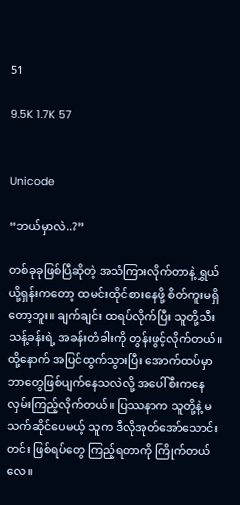51

9.5K 1.7K 57


Unicode

“ဘယ်မှာလဲ..?”

တစ်ခုခုဖြစ်ပြီဆိုတဲ့ အသံကြားလိုက်တာနဲ့ ရွှယ်ယို့ရှန်းကတော့ ထမင်းထိုင်စားနေဖို့ စိတ်ကူးမရှိတော့ဘူး။ ချက်ချင်း ထရပ်လိုက်ပြီး သူတို့သီးသန့်ခန်းရဲ့ အခန်းတံခါးကို တွန်းဖွင့်လိုက်တယ်။ ထို့နောက် အပြင်ထွက်သွားပြီး အောက်ထပ်မှာ ဘာတွေဖြစ်ပျက်နေသလဲလို့ အပေါ်စီးကနေ လှမ်းကြည့်လိုက်တယ်။ ပြဿနာက သူတို့နဲ့ မသက်ဆိုင်ပေမယ့် သူက ဒီလိုအုတ်အော်သောင်းတင်း ဖြစ်ရပ်တွေ ကြည့်ရတာကို ကြိုက်တယ်လေ။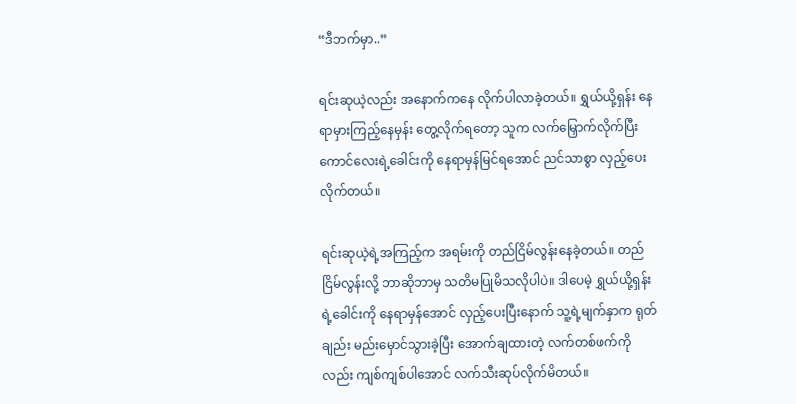“ဒီဘက်မှာ..”

ရင်းဆုယဲ့လည်း အနောက်ကနေ လိုက်ပါလာခဲ့တယ်။ ရွှယ်ယို့ရှန်း နေရာမှားကြည့်နေမှန်း တွေ့လိုက်ရတော့ သူက လက်မြှောက်လိုက်ပြီး ကောင်လေးရဲ့ခေါင်းကို နေရာမှန်မြင်ရအောင် ညင်သာစွာ လှည့်ပေးလိုက်တယ်။

ရင်းဆုယဲ့ရဲ့အကြည့်က အရမ်းကို တည်ငြိမ်လွန်းနေခဲ့တယ်။ တည်ငြိမ်လွန်းလို့ ဘာဆိုဘာမှ သတိမပြုမိသလိုပါပဲ။ ဒါပေမဲ့ ရွှယ်ယို့ရှန်းရဲ့ခေါင်းကို နေရာမှန်အောင် လှည့်ပေးပြီးနောက် သူ့ရဲ့မျက်နှာက ရုတ်ချည်း မည်းမှောင်သွားခဲ့ပြီး အောက်ချထားတဲ့ လက်တစ်ဖက်ကိုလည်း ကျစ်ကျစ်ပါအောင် လက်သီးဆုပ်လိုက်မိတယ်။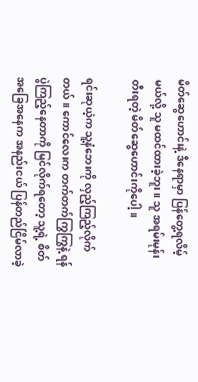မိတ်ဆွေဟောင်းနဲ့ ဒီနေရာမှာ ပြန်တွေ့ရလိမ့်မယ်လို့ သူ မထင်ထားခဲ့ဘူး။ သူ အရမ်းမုန်းတီးရတဲ့ မိတ်ဆွေဟောင်းကိုပေါ့။

ရင်းဆုယဲ့က သူ့နံဘေးကို လှည့်ကြည့်လိုက်တယ်။ ကောင်လေးက တက်တက်ကြွကြွနဲ့ ရန်ပွဲကြည့်နေတာကို မြင်လိုက်ရတော့ သူ့ရဲ့ စိတ်အခြေအနေက အနည်းငယ် ပြန်တည်ငြိမ်လာခဲ့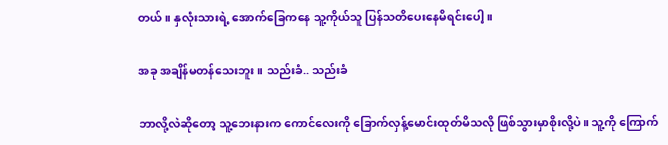တယ်။ နှလုံးသားရဲ့ အောက်ခြေကနေ သူ့ကိုယ်သူ ပြန်သတိပေးနေမိရင်းပေါ့။

အခု အချိန်မတန်သေးဘူး။ သည်းခံ.. သည်းခံ

ဘာလို့လဲဆိုတော့ သူ့ဘေးနားက ကောင်လေးကို ခြောက်လှန့်မောင်းထုတ်မိသလို ဖြစ်သွားမှာစိုးလို့ပဲ။ သူ့ကို ကြောက်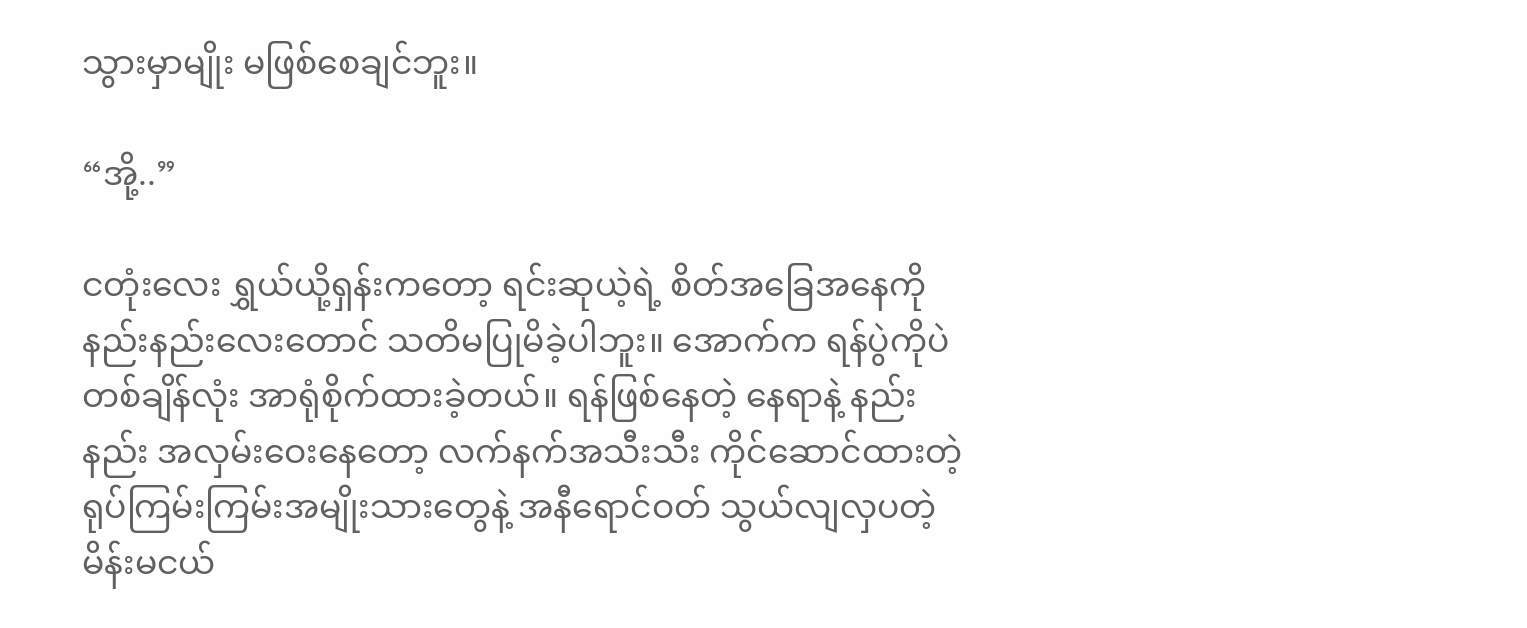သွားမှာမျိုး မဖြစ်စေချင်ဘူး။

“အို့..”

ငတုံးလေး ရွှယ်ယို့ရှန်းကတော့ ရင်းဆုယဲ့ရဲ့ စိတ်အခြေအနေကို နည်းနည်းလေးတောင် သတိမပြုမိခဲ့ပါဘူး။ အောက်က ရန်ပွဲကိုပဲ တစ်ချိန်လုံး အာရုံစိုက်ထားခဲ့တယ်။ ရန်ဖြစ်နေတဲ့ နေရာနဲ့ နည်းနည်း အလှမ်းဝေးနေတော့ လက်နက်အသီးသီး ကိုင်ဆောင်ထားတဲ့ ရုပ်ကြမ်းကြမ်းအမျိုးသားတွေနဲ့ အနီရောင်ဝတ် သွယ်လျလှပတဲ့ မိန်းမငယ်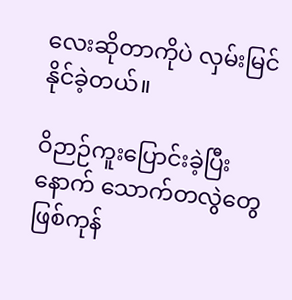လေးဆိုတာကိုပဲ လှမ်းမြင်နိုင်ခဲ့တယ်။

ဝိဉာဉ်ကူးပြောင်းခဲ့ပြီးနောက် သောက်တလွဲတွေဖြစ်ကုန်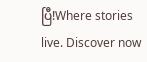ပြီ!Where stories live. Discover now